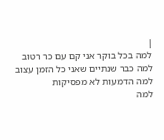|
למה בכל בוקר אני קם עם כר רטוב
למה כבר שנתיים שאני כל הזמן עצוב
למה הדמעות לא מפסיקות
למה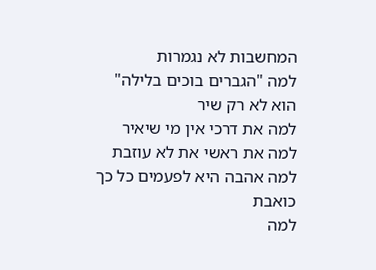המחשבות לא נגמרות
למה "הגברים בוכים בלילה" הוא לא רק שיר
למה את דרכי אין מי שיאיר
למה את ראשי את לא עוזבת
למה אהבה היא לפעמים כל כך כואבת
למה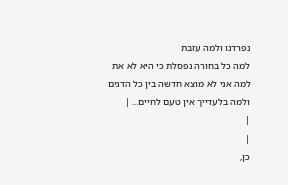נפרדנו ולמה עזבת
למה כל בחורה נפסלת כי היא לא את
למה אני לא מוצא חדשה בין כל הדגים
ולמה בלעדייך אין טעם לחיים... |
|
|
כן,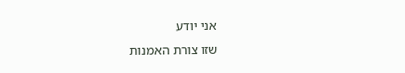אני יודע
שזו צורת האמנות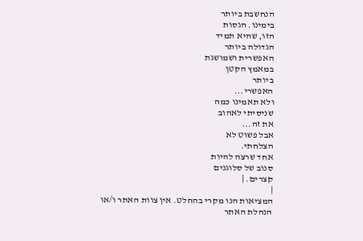הנחשבת ביותר
בימינו. הגסות
הזו, שהיא תמיד
הגדולה ביותר
האפשרית ושמושגת
במאמץ הקטן
ביותר
האפשרי...
ולא תאמינו כמה
שניסיתי לאהוב
את זה...
אבל פשוט לא
הצלחתי.
אחד שרצה להיות
סנוב של סלוגנים
קצרים. |
|
המציאות הנו מקרי בהחלט. אין צוות האתר ו/או
הנהלת האתר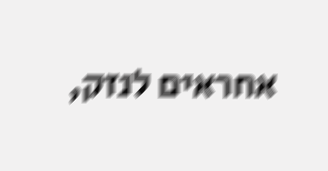אחראים לנזק,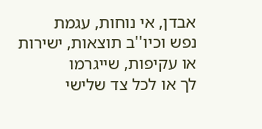אבדן, אי נוחות, עגמת
נפש וכיו''ב תוצאות, ישירות או עקיפות, שייגרמו
לך או לכל צד שלישי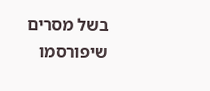בשל מסרים שיפורסמו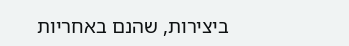ביצירות, שהנם באחריות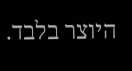היוצר בלבד.